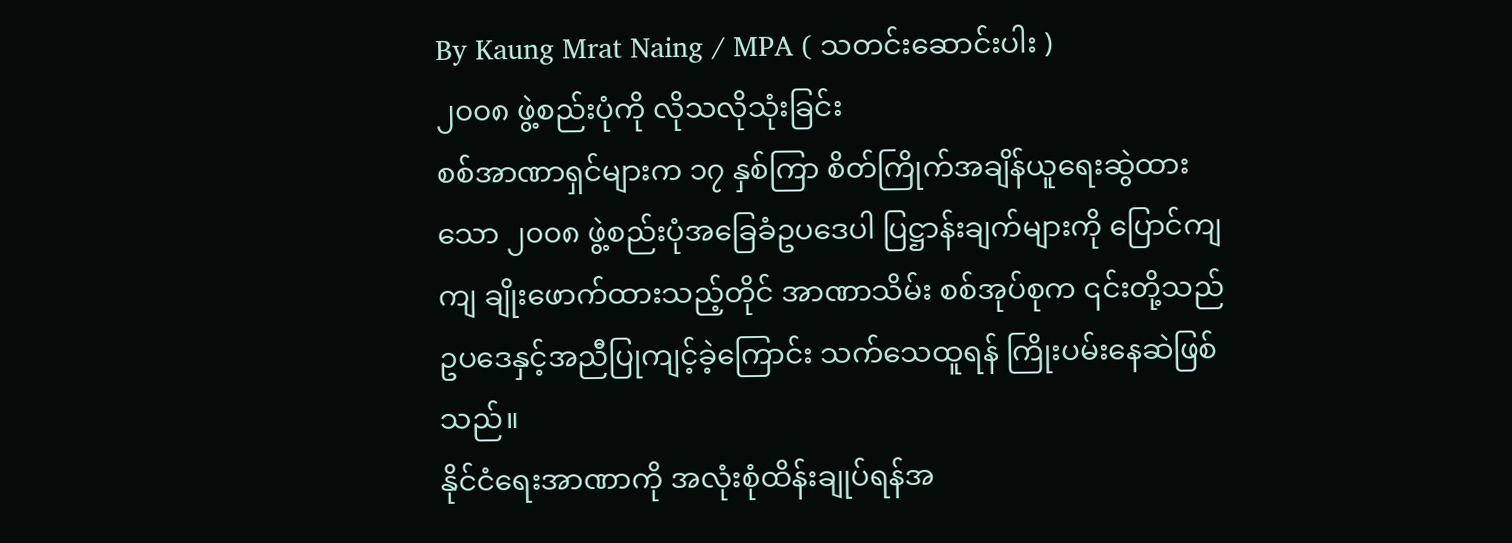By Kaung Mrat Naing / MPA ( သတင်းဆောင်းပါး )
၂၀၀၈ ဖွဲ့စည်းပုံကို လိုသလိုသုံးခြင်း
စစ်အာဏာရှင်များက ၁၇ နှစ်ကြာ စိတ်ကြိုက်အချိန်ယူရေးဆွဲထားသော ၂၀၀၈ ဖွဲ့စည်းပုံအခြေခံဥပဒေပါ ပြဋ္ဌာန်းချက်များကို ပြောင်ကျကျ ချိုးဖောက်ထားသည့်တိုင် အာဏာသိမ်း စစ်အုပ်စုက ၎င်းတို့သည် ဥပဒေနှင့်အညီပြုကျင့်ခဲ့ကြောင်း သက်သေထူရန် ကြိုးပမ်းနေဆဲဖြစ်သည်။
နိုင်ငံရေးအာဏာကို အလုံးစုံထိန်းချုပ်ရန်အ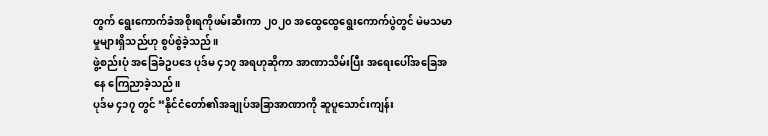တွက် ရွေးကောက်ခံအစိုးရကိုဖမ်းဆီးကာ ၂၀၂၀ အထွေထွေရွေးကောက်ပွဲတွင် မဲမသမာမှုများရှိသည်ဟု စွပ်စွဲခဲ့သည်။
ဖွဲ့စည်းပုံ အခြေခံဥပဒေ ပုဒ်မ ၄၁၇ အရဟုဆိုကာ အာဏာသိမ်းပြီး အရေးပေါ်အခြေအနေ ကြေညာခဲ့သည်။
ပုဒ်မ ၄၁၇ တွင် “နိုင်ငံတော်၏အချုပ်အခြာအာဏာကို ဆူပူသောင်းကျန်း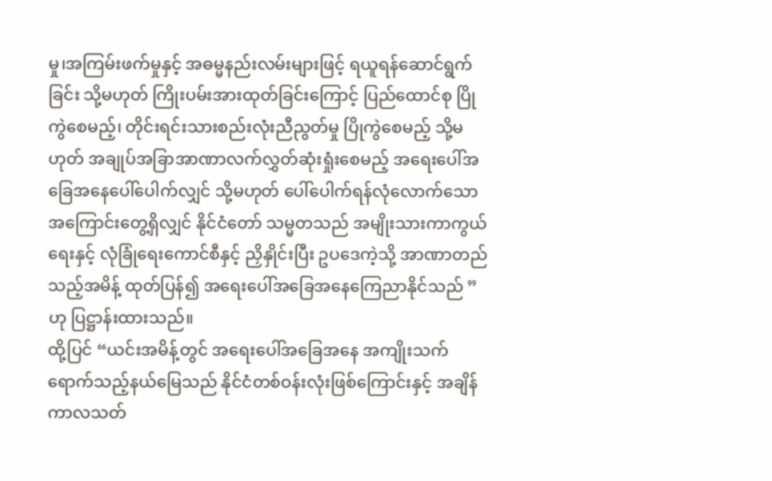မှု၊အကြမ်းဖက်မှုနှင့် အဓမ္မနည်းလမ်းများဖြင့် ရယူရန်ဆောင်ရွက်ခြင်း သို့မဟုတ် ကြိုးပမ်းအားထုတ်ခြင်းကြောင့် ပြည်ထောင်စု ပြိုကွဲစေမည့်၊ တိုင်းရင်းသားစည်းလုံးညီညွတ်မှု ပြိုကွဲစေမည့် သို့မဟုတ် အချုပ်အခြာအာဏာလက်လွှတ်ဆုံးရှုံးစေမည့် အရေးပေါ်အခြေအနေပေါ်ပေါက်လျှင် သို့မဟုတ် ပေါ်ပေါက်ရန်လုံလောက်သောအကြောင်းတွေ့ရှိလျှင် နိုင်ငံတော် သမ္မတသည် အမျိုးသားကာကွယ်ရေးနှင့် လုံခြုံရေးကောင်စီနှင့် ညှိနှိုင်းပြီး ဥပဒေကဲ့သို့ အာဏာတည်သည့်အမိန့် ထုတ်ပြန်၍ အရေးပေါ်အခြေအနေကြေညာနိုင်သည် ” ဟု ပြဋ္ဌာန်းထားသည်။
ထို့ပြင် “ယင်းအမိန့်တွင် အရေးပေါ်အခြေအနေ အကျိုးသက်ရောက်သည့်နယ်မြေသည် နိုင်ငံတစ်ဝန်းလုံးဖြစ်ကြောင်းနှင့် အချိန်ကာလသတ်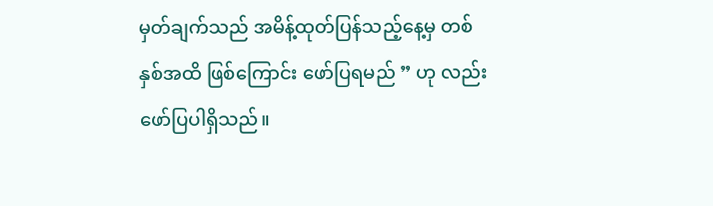မှတ်ချက်သည် အမိန့်ထုတ်ပြန်သည့်နေ့မှ တစ်နှစ်အထိ ဖြစ်ကြောင်း ဖော်ပြရမည် ” ဟု လည်း ဖော်ပြပါရှိသည်။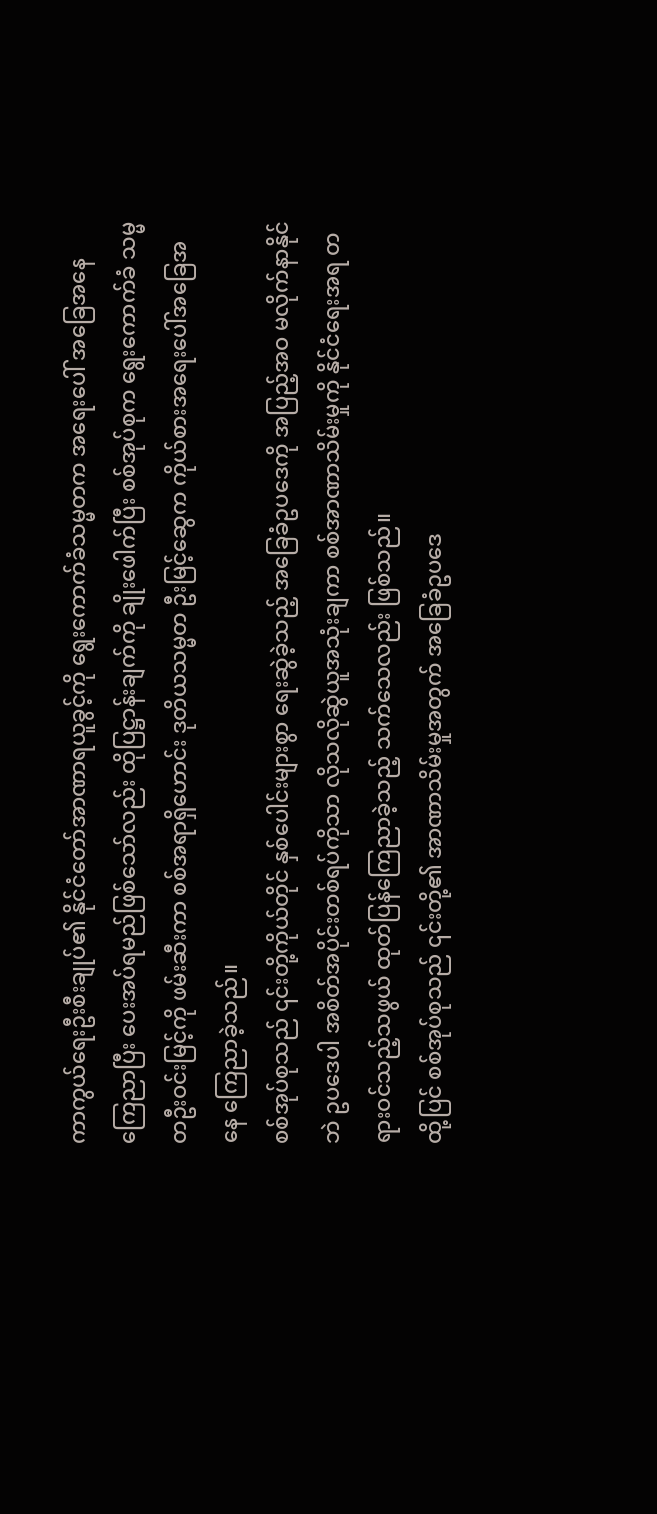ကာကွယ်ရေးဦးစီးချုပ်၏ နိုင်ငံတော်အာဏာရယူခွင့်ကို ရွေးကောက်ခံသမ္မတက အရေးပေါ် အခြေအနေကြေညာပြီး ပေးအပ်ရမည်ဖြစ်သော်လည်း ထိုပြဋ္ဌာန်းချက်ကို ချိုးဖေါက်ပြီး စစ်အုပ်စုက ရွေးကောက်ခံ သမ္မတဦးဝင်းမြင့်ကို ဖမ်းဆီးကာ စစ်အရာရှိဟောင်း ဒုတိယသမ္မတ ဦးမြင့်ဆွေက ကိုယ်စားအရေးပေါ်အခြေအနေ ကြေညာခဲ့သည်။
စစ်အုပ်စုသည် ၎င်းတို့ကိုယ်တိုင် နှစ်ပေါင်းများစွာ ရေးဆွဲခဲ့သည့် အခြေခံဥပဒေကို အပြည့်အဝ မလိုက်နာနိုင်ဘဲ ဥပဒေပါ အစိတ်အပိုင်းတစ်ရပ်ကိုသာ လိုသလိုဆွဲယူအသုံးချကာ စစ်အာဏာသိမ်းမှုကို နိုင်ငံရေးအရ တရားဝင်သည့်သဖွယ် ထုတ်ပြန်ကြေညာခဲ့သည့် သက်သေလည်း ဖြစ်သည်။
ထို့ပြင် စစ်အုပ်စုသည် ၎င်းတို့၏ အာဏာသိမ်းမှုအတွက် အခြေခံဥပဒေ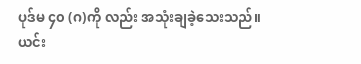ပုဒ်မ ၄၀ (ဂ)ကို လည်း အသုံးချခဲ့သေးသည်။
ယင်း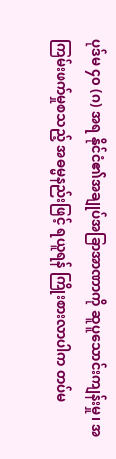ပုဒ်မ ၄၀ (ဂ) အရ နိုင်ငံ၏အချုပ်အခြာအာဏာကို ဆူပူသောင်းကျန်းမှု၊ အကြမ်းဖက်မှုစသည့် အဓမ္မနည်းဖြင့် ရယူရန် ကြိုးစားလာပါက တပ်မ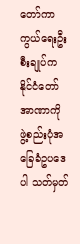တော်ကာကွယ်ရေးဦးစီးချုပ်က နိုင်ငံတော်အာဏာကို ဖွဲ့စည်းပုံအခြေခံဥပဒေပါ သတ်မှတ်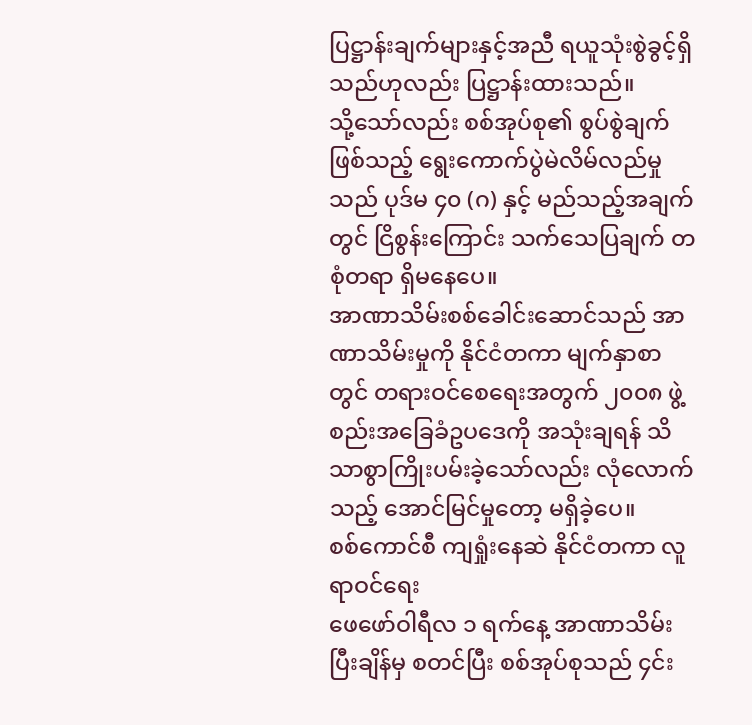ပြဋ္ဌာန်းချက်များနှင့်အညီ ရယူသုံးစွဲခွင့်ရှိသည်ဟုလည်း ပြဋ္ဌာန်းထားသည်။
သို့သော်လည်း စစ်အုပ်စု၏ စွပ်စွဲချက်ဖြစ်သည့် ရွေးကောက်ပွဲမဲလိမ်လည်မှုသည် ပုဒ်မ ၄၀ (ဂ) နှင့် မည်သည့်အချက်တွင် ငြိစွန်းကြောင်း သက်သေပြချက် တစုံတရာ ရှိမနေပေ။
အာဏာသိမ်းစစ်ခေါင်းဆောင်သည် အာဏာသိမ်းမှုကို နိုင်ငံတကာ မျက်နှာစာတွင် တရားဝင်စေရေးအတွက် ၂၀၀၈ ဖွဲ့စည်းအခြေခံဥပဒေကို အသုံးချရန် သိသာစွာကြိုးပမ်းခဲ့သော်လည်း လုံလောက်သည့် အောင်မြင်မှုတော့ မရှိခဲ့ပေ။
စစ်ကောင်စီ ကျရှုံးနေဆဲ နိုင်ငံတကာ လူရာဝင်ရေး
ဖေဖော်ဝါရီလ ၁ ရက်နေ့ အာဏာသိမ်းပြီးချိန်မှ စတင်ပြီး စစ်အုပ်စုသည် ၄င်း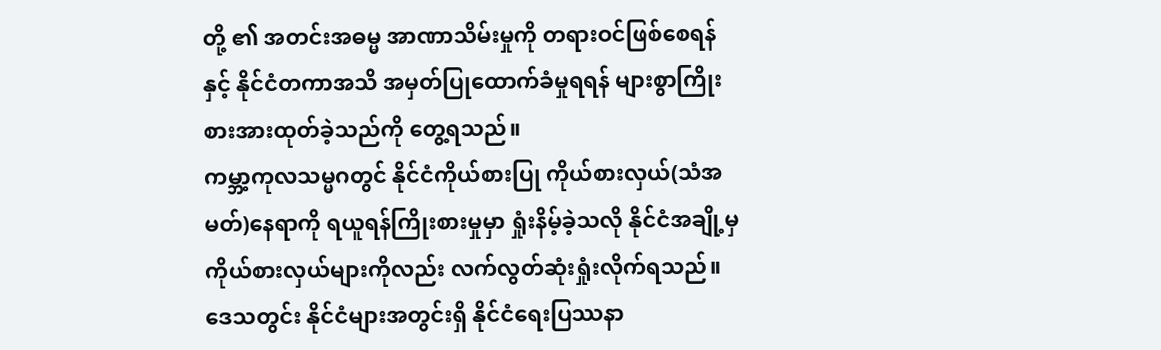တို့ ၏ အတင်းအဓမ္မ အာဏာသိမ်းမှုကို တရားဝင်ဖြစ်စေရန်နှင့် နိုင်ငံတကာအသိ အမှတ်ပြုထောက်ခံမှုရရန် များစွာကြိုးစားအားထုတ်ခဲ့သည်ကို တွေ့ရသည်။
ကမ္ဘာ့ကုလသမ္မဂတွင် နိုင်ငံကိုယ်စားပြု ကိုယ်စားလှယ်(သံအမတ်)နေရာကို ရယူရန်ကြိုးစားမှုမှာ ရှုံးနိမ့်ခဲ့သလို နိုင်ငံအချို့မှ ကိုယ်စားလှယ်များကိုလည်း လက်လွတ်ဆုံးရှုံးလိုက်ရသည်။
ဒေသတွင်း နိုင်ငံများအတွင်းရှိ နိုင်ငံရေးပြဿနာ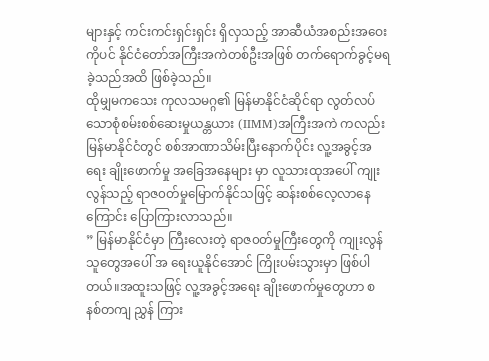များနှင့် ကင်းကင်းရှင်းရှင်း ရှိလှသည့် အာဆီယံအစည်းအဝေးကိုပင် နိုင်ငံတော်အကြီးအကဲတစ်ဦးအဖြစ် တက်ရောက်ခွင့်မရခဲ့သည်အထိ ဖြစ်ခဲ့သည်။
ထိုမျှမကသေး ကုလသမဂ္ဂ၏ မြန်မာနိုင်ငံဆိုင်ရာ လွတ်လပ်သောစုံစမ်းစစ်ဆေးမှုယန္တယား (IIMM)အကြီးအကဲ ကလည်း မြန်မာနိုင်ငံတွင် စစ်အာဏာသိမ်းပြီးနောက်ပိုင်း လူ့အခွင့်အရေး ချိုးဖောက်မှု အခြေအနေများ မှာ လူသားထုအပေါ် ကျုးလွန်သည့် ရာဇ၀တ်မှုမြောက်နိုင်သဖြင့် ဆန်းစစ်လေ့လာနေကြောင်း ပြောကြားလာသည်။
” မြန်မာနိုင်ငံမှာ ကြီးလေးတဲ့ ရာဇ၀တ်မှုကြီးတွေကို ကျုးလွန်သူတွေအပေါ် အ ရေးယူနိုင်အောင် ကြိုးပမ်းသွားမှာ ဖြစ်ပါတယ်။အထူးသဖြင့် လူ့အခွင့်အရေး ချိုးဖောက်မှုတွေဟာ စနစ်တကျ ညွှန် ကြား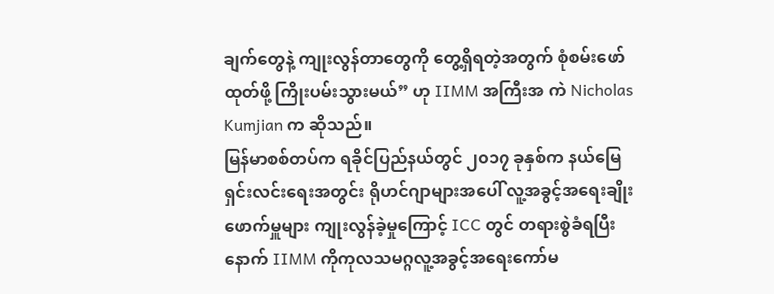ချက်တွေနဲ့ ကျုးလွန်တာတွေကို တွေ့ရှိရတဲ့အတွက် စုံစမ်းဖော်ထုတ်ဖို့ ကြိုးပမ်းသွားမယ်” ဟု IIMM အကြီးအ ကဲ Nicholas Kumjian က ဆိုသည်။
မြန်မာစစ်တပ်က ရခိုင်ပြည်နယ်တွင် ၂၀၁၇ ခုနှစ်က နယ်မြေရှင်းလင်းရေးအတွင်း ရိုဟင်ဂျာများအပေါ် လူ့အခွင့်အရေးချိုးဖောက်မှူများ ကျုးလွန်ခဲ့မှုကြောင့် ICC တွင် တရားစွဲခံရပြီးနောက် IIMM ကိုကုလသမဂ္ဂလူ့အခွင့်အရေးကော်မ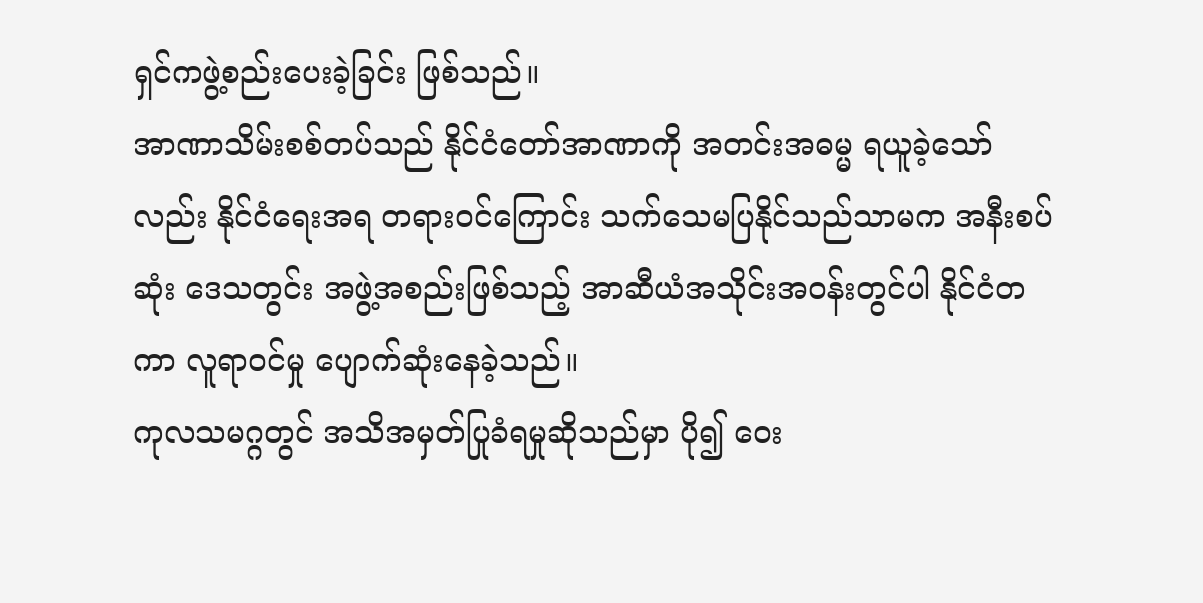ရှင်ကဖွဲ့စည်းပေးခဲ့ခြင်း ဖြစ်သည်။
အာဏာသိမ်းစစ်တပ်သည် နိုင်ငံတော်အာဏာကို အတင်းအဓမ္မ ရယူခဲ့သော်လည်း နိုင်ငံရေးအရ တရားဝင်ကြောင်း သက်သေမပြနိုင်သည်သာမက အနီးစပ်ဆုံး ဒေသတွင်း အဖွဲ့အစည်းဖြစ်သည့် အာဆီယံအသိုင်းအဝန်းတွင်ပါ နိုင်ငံတကာ လူရာဝင်မှု ပျောက်ဆုံးနေခဲ့သည်။
ကုလသမဂ္ဂတွင် အသိအမှတ်ပြုခံရမှုဆိုသည်မှာ ပို၍ ဝေး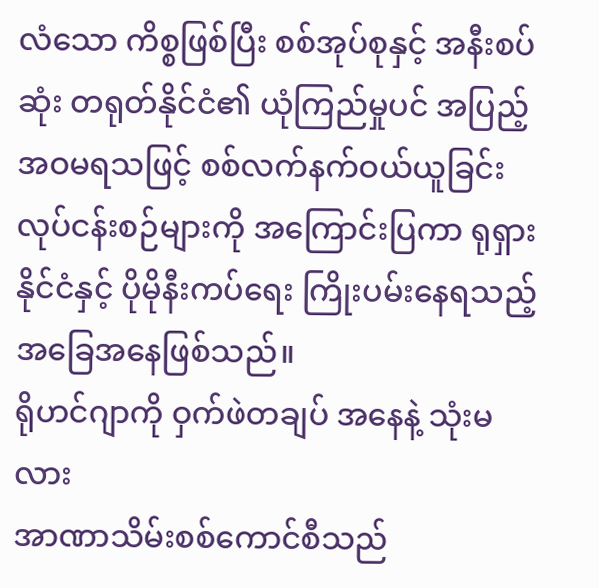လံသော ကိစ္စဖြစ်ပြီး စစ်အုပ်စုနှင့် အနီးစပ်ဆုံး တရုတ်နိုင်ငံ၏ ယုံကြည်မှုပင် အပြည့်အဝမရသဖြင့် စစ်လက်နက်ဝယ်ယူခြင်း လုပ်ငန်းစဉ်များကို အကြောင်းပြကာ ရုရှားနိုင်ငံနှင့် ပိုမိုနီးကပ်ရေး ကြိုးပမ်းနေရသည့် အခြေအနေဖြစ်သည်။
ရိုဟင်ဂျာကို ဝှက်ဖဲတချပ် အနေနဲ့ သုံးမလား
အာဏာသိမ်းစစ်ကောင်စီသည်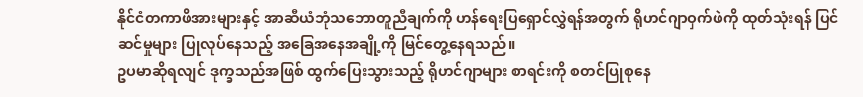နိုင်ငံတကာဖိအားများနှင့် အာဆီယံဘုံသဘောတူညီချက်ကို ဟန်ရေးပြရှောင်လွှဲရန်အတွက် ရိုဟင်ဂျာဝှက်ဖဲကို ထုတ်သုံးရန် ပြင်ဆင်မှုများ ပြုလုပ်နေသည့် အခြေအနေအချို့ကို မြင်တွေ့နေရသည်။
ဥပမာဆိုရလျင် ဒုက္ခသည်အဖြစ် ထွက်ပြေးသွားသည့် ရိုဟင်ဂျာများ စာရင်းကို စတင်ပြုစုနေ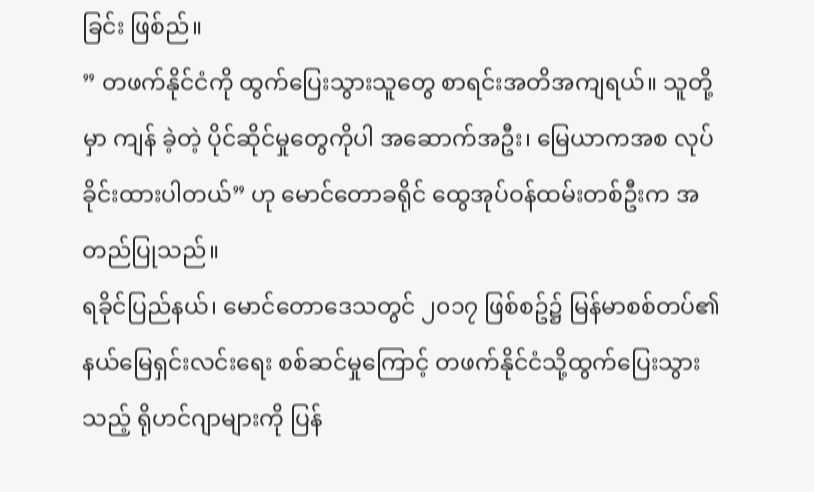ခြင်း ဖြစ်ည်။
” တဖက်နိုင်ငံကို ထွက်ပြေးသွားသူတွေ စာရင်းအတိအကျရယ်။ သူတို့မှာ ကျန် ခဲ့တဲ့ ပိုင်ဆိုင်မှုတွေကိုပါ အဆောက်အဦး၊ မြေယာကအစ လုပ်ခိုင်းထားပါတယ်” ဟု မောင်တောခရိုင် ထွေအုပ်ဝန်ထမ်းတစ်ဦးက အတည်ပြုသည်။
ရခိုင်ပြည်နယ်၊ မောင်တောဒေသတွင် ၂၀၁၇ ဖြစ်စဥ်၌ မြန်မာစစ်တပ်၏ နယ်မြေရှင်းလင်းရေး စစ်ဆင်မှုကြောင့် တဖက်နိုင်ငံသို့ထွက်ပြေးသွားသည့် ရိုဟင်ဂျာများကို ပြန်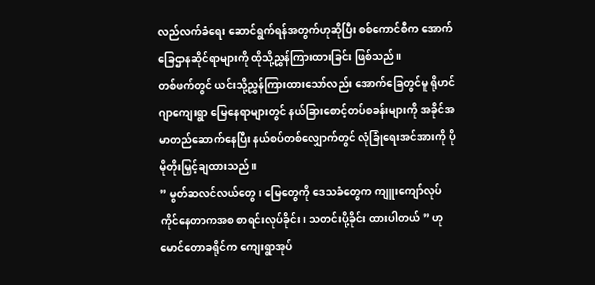လည်လက်ခံရေး ဆောင်ရွက်ရန်အတွက်ဟုဆိုပြီး စစ်ကောင်စီက အောက်ခြေဌာနဆိုင်ရာများကို ထိုသို့ညွှန်ကြားထားခြင်း ဖြစ်သည်။
တစ်ဖက်တွင် ယင်းသို့ညွှန်ကြားထားသော်လည်း အောက်ခြေတွင်မူ ရိုဟင်ဂျာကျေးရွာ မြေနေရာများတွင် နယ်ခြားစောင့်တပ်စခန်းများကို အခိုင်အမာတည်ဆောက်နေပြီး နယ်စပ်တစ်လျှောက်တွင် လုံခြုံရေးအင်အားကို ပိုမိုတိုးမြှင့်ချထားသည်။
” မွတ်ဆလင်လယ်တွေ၊ မြေတွေကို ဒေသခံတွေက ကျူးကျော်လုပ်ကိုင်နေတာကအစ စာရင်းလုပ်ခိုင်း၊ သတင်းပို့ခိုင်း ထားပါတယ် ” ဟု မောင်တောခရိုင်က ကျေးရွာအုပ်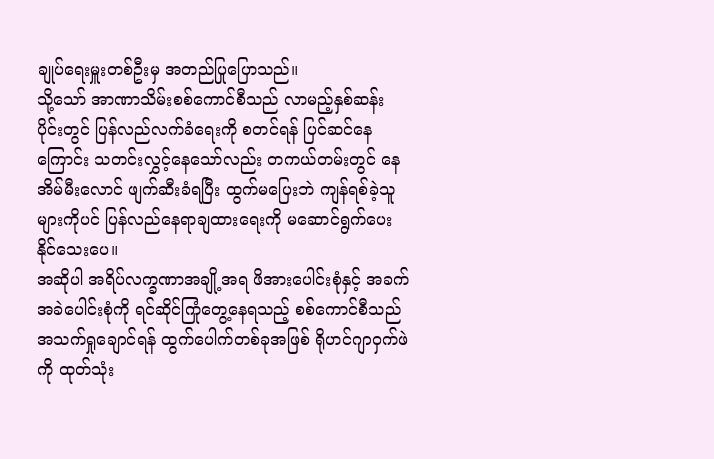ချုပ်ရေးမှူးတစ်ဦးမှ အတည်ပြုပြောသည်။
သို့သော် အာဏာသိမ်းစစ်ကောင်စီသည် လာမည့်နှစ်ဆန်းပိုင်းတွင် ပြန်လည်လက်ခံရေးကို စတင်ရန် ပြင်ဆင်နေကြောင်း သတင်းလွှင့်နေသော်လည်း တကယ်တမ်းတွင် နေအိမ်မီးလောင် ဖျက်ဆီးခံရပြီး ထွက်မပြေးဘဲ ကျန်ရစ်ခဲ့သူများကိုပင် ပြန်လည်နေရာချထားရေးကို မဆောင်ရွက်ပေးနိုင်သေးပေ။
အဆိုပါ အရိပ်လက္ခဏာအချို့အရ ဖိအားပေါင်းစုံနှင့် အခက်အခဲပေါင်းစုံကို ရင်ဆိုင်ကြုံတွေ့နေရသည့် စစ်ကောင်စီသည် အသက်ရှုချောင်ရန် ထွက်ပေါက်တစ်ခုအဖြစ် ရိုဟင်ဂျာဝှက်ဖဲကို ထုတ်သုံး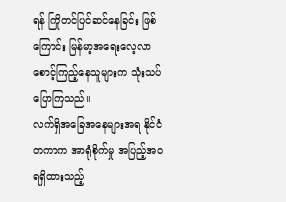ရန် ကြိုတင်ပြင်ဆင်နေခြင်း ဖြစ်ကြောင်း မြန်မာ့အရေးလေ့လာစောင့်ကြည့်နေသူများက သုံးသပ်ပြောကြသည်။
လက်ရှိအခြေအနေများအရ နိုင်ငံတကာက အာရုံစိုက်မှု အပြည့်အဝရရှိထားသည့်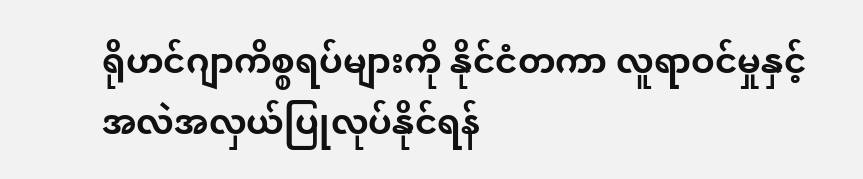ရိုဟင်ဂျာကိစ္စရပ်များကို နိုင်ငံတကာ လူရာဝင်မှုနှင့် အလဲအလှယ်ပြုလုပ်နိုင်ရန်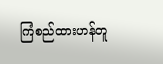ကြံစည်ထားဟန်တူ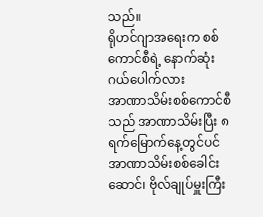သည်။
ရိုဟင်ဂျာအရေးက စစ်ကောင်စီရဲ့ နောက်ဆုံးဂယ်ပေါက်လား
အာဏာသိမ်းစစ်ကောင်စီသည် အာဏာသိမ်းပြီး ၈ ရက်မြောက်နေ့တွင်ပင် အာဏာသိမ်းစစ်ခေါင်းဆောင်၊ ဗိုလ်ချုပ်မှူးကြီး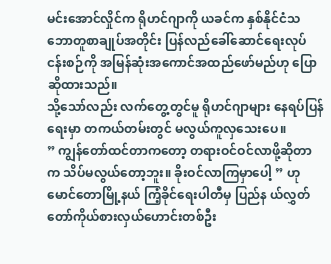မင်းအောင်လှိုင်က ရိုဟင်ဂျာကို ယခင်က နှစ်နိုင်ငံသဘောတူစာချုပ်အတိုင်း ပြန်လည်ခေါ်ဆောင်ရေးလုပ်ငန်းစဉ်ကို အမြန်ဆုံးအကောင်အထည်ဖော်မည်ဟု ပြောဆိုထားသည်။
သို့သော်လည်း လက်တွေ့တွင်မူ ရိုဟင်ဂျာများ နေရပ်ပြန်ရေးမှာ တကယ်တမ်းတွင် မလွယ်ကူလှသေးပေ။
” ကျွန်တော်ထင်တာကတော့ တရားဝင်ဝင်လာဖို့ဆိုတာက သိပ်မလွယ်တော့ဘူး။ ခိုးဝင်လာကြမှာပေါ့ ” ဟု မောင်တောမြို့နယ် ကြံ့ခိုင်ရေးပါတီမှ ပြည်န ယ်လွှတ်တော်ကိုယ်စားလှယ်ဟောင်းတစ်ဦး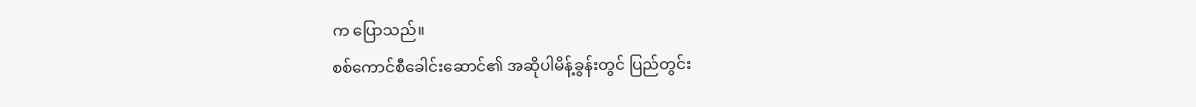က ပြောသည်။
စစ်ကောင်စီခေါင်းဆောင်၏ အဆိုပါမိန့်ခွန်းတွင် ပြည်တွင်း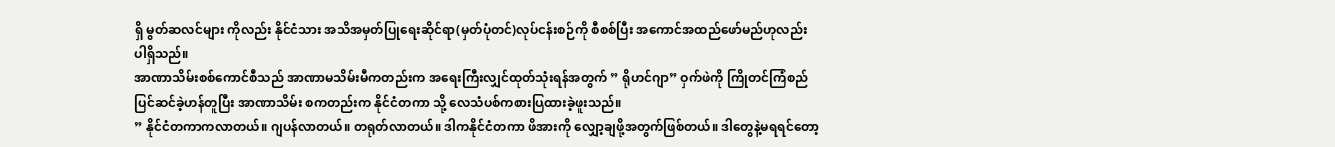ရှိ မွတ်ဆလင်များ ကိုလည်း နိုင်ငံသား အသိအမှတ်ပြုရေးဆိုင်ရာ(မှတ်ပုံတင်)လုပ်ငန်းစဉ်ကို စီစစ်ပြီး အကောင်အထည်ဖော်မည်ဟုလည်း ပါရှိသည်။
အာဏာသိမ်းစစ်ကောင်စီသည် အာဏာမသိမ်းမီကတည်းက အရေးကြီးလျှင်ထုတ်သုံးရန်အတွက် ” ရိုဟင်ဂျာ” ဝှက်ဖဲကို ကြိုတင်ကြံစည်ပြင်ဆင်ခဲ့ဟန်တူပြီး အာဏာသိမ်း စကတည်းက နိုင်ငံတကာ သို့ လေသံပစ်ကစားပြထားခဲ့ဖူးသည်။
” နိုင်ငံတကာကလာတယ်။ ဂျပန်လာတယ်။ တရုတ်လာတယ်။ ဒါကနိုင်ငံတကာ ဖိအားကို လျှော့ချဖို့အတွက်ဖြစ်တယ်။ ဒါတွေနဲ့မရရင်တော့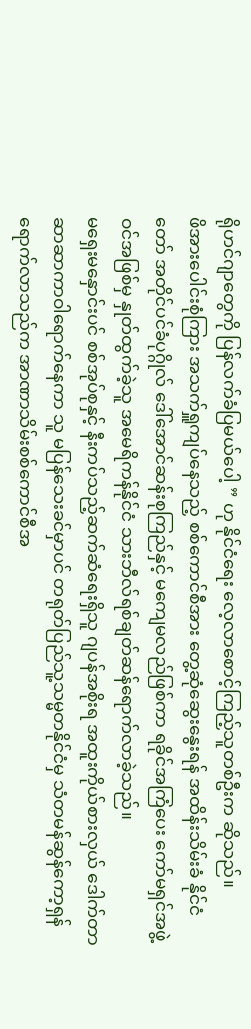ရိုဟင်ဂျာတွေကို ပြန်လက်ခံပြမယ်ပေါ့ ” ဟု နိုင်ငံရေး လေ့လာစောင့်ကြည့်သူတစ်ဦးက ဆိုသည်။
ဖိအားပေါင်းစုံကြား အသက်ရှူကျပ်နေသည့် စစ်ကောင်စီအား တွေ့ဆုံဆွေးနွေးရန် အထိန်းသိမ်းခံ နိုင်ငံတော် အတိုင်ပင်ခံပုဂ္ဂိုလ် ဒေါ်အောင်ဆန်းစုကြည်နှင့် မကျေမလည်ဖြစ်ကာ ရခိုင်အကြံပေး ကော်မရှင်အဖွဲ့ဝင်အဖြစ်မှ နှုတ်ထွက်ခဲ့သူ အမေရိကန်နိုင်ငံ သားဘီလ်ရစ်ချတ်ဆန်ရောက်လာခဲ့သည်။
မရှေးမနှောင်းပင် စစ်အုပ်စုနှင့် နီးကပ်သည့်ဆက်ဆံရေးရှိသူ ဂျပန်အစိုးရ အထူးကိုယ်စားလှယ် ဒေါက်တာဆာဆာကာဝါရောက်နေကာ သူ မပြန်သေးခင်မှာပင် တရုတ်ပြည်သူ့သမ္မတနိုင်ငံမှ သံတမန်ဆွန်ကော့ရှန် ရောက်လာသည်က အာဏာသိမ်းစစ်ကောင်စီအ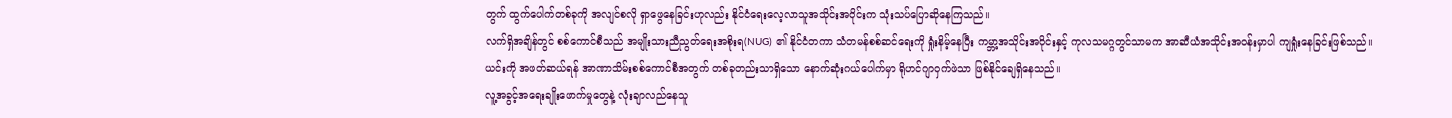တွက် ထွက်ပေါက်တစ်ခုကို အလျင်စလို ရှာဖွေနေခြင်းဟုလည်း နိုင်ငံရေးလေ့လာသူအသိုင်းအဝိုင်းက သုံးသပ်ပြောဆိုနေကြသည်။
လက်ရှိအချိန်တွင် စစ်ကောင်စီသည် အမျိုးသားညီညွတ်ရေးအစိုးရ(NUG) ၏ နိုင်ငံတကာ သံတမန်စစ်ဆင်ရေးကို ရှုံးနိမ့်နေပြီး ကမ္ဘာ့အသိုင်းအဝိုင်းနှင့် ကုလသမဂ္ဂတွင်သာမက အာဆီယံအသိုင်းအဝန်းမှာပါ ကျရှုံးနေခြင်းဖြစ်သည်။
ယင်းကို အဖတ်ဆယ်ရန် အာဏာသိမ်းစစ်ကောင်စီအတွက် တစ်ခုတည်းသာရှိသော နောက်ဆုံးဂယ်ပေါက်မှာ ရိုဟင်ဂျာဝှက်ဖဲသာ ဖြစ်နိုင်ချေရှိနေသည်။
လူ့အခွင့်အရေးချိုးဖောက်မှုတွေနဲ့ လုံးချာလည်နေသူ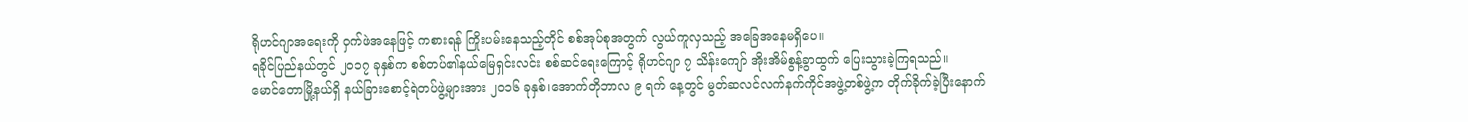ရိုဟင်ဂျာအရေးကို ဝှက်ဖဲအနေဖြင့် ကစားရန် ကြိုးပမ်းနေသည့်တိုင် စစ်အုပ်စုအတွက် လွယ်ကူလှသည့် အခြေအနေမရှိပေ။
ရခိုင်ပြည်နယ်တွင် ၂၀၁၇ ခုနှစ်က စစ်တပ်၏နယ်မြေရှင်းလင်း စစ်ဆင်ရေးကြောင့် ရိုဟင်ဂျာ ၇ သိန်းကျော် အိုးအိမ်စွန့်ခွာထွက် ပြေးသွားခဲ့ကြရသည်။
မောင်တောမြို့နယ်ရှိ နယ်ခြားစောင့်ရဲတပ်ဖွဲ့များအား ၂၀၁၆ ခုနှစ်၊အောက်တိုဘာလ ၉ ရက် နေ့တွင် မွတ်ဆလင်လက်နက်ကိုင်အဖွဲ့တစ်ဖွဲ့က တိုက်ခိုက်ခဲ့ပြီးနောက်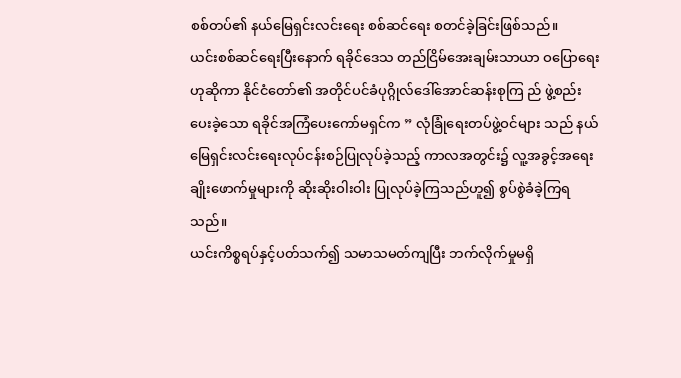စစ်တပ်၏ နယ်မြေရှင်းလင်းရေး စစ်ဆင်ရေး စတင်ခဲ့ခြင်းဖြစ်သည်။
ယင်းစစ်ဆင်ရေးပြီးနောက် ရခိုင်ဒေသ တည်ငြိမ်အေးချမ်းသာယာ ဝပြောရေးဟုဆိုကာ နိုင်ငံတော်၏ အတိုင်ပင်ခံပုဂ္ဂိုလ်ဒေါ်အောင်ဆန်းစုကြ ည် ဖွဲ့စည်းပေးခဲ့သော ရခိုင်အကြံပေးကော်မရှင်က ” လုံခြုံရေးတပ်ဖွဲ့ဝင်များ သည် နယ်မြေရှင်းလင်းရေးလုပ်ငန်းစဉ်ပြုလုပ်ခဲ့သည့် ကာလအတွင်း၌ လူ့အခွင့်အရေး ချိုးဖောက်မှုများကို ဆိုးဆိုးဝါးဝါး ပြုလုပ်ခဲ့ကြသည်ဟူ၍ စွပ်စွဲခံခဲ့ကြရသည်။
ယင်းကိစ္စရပ်နှင့်ပတ်သက်၍ သမာသမတ်ကျပြီး ဘက်လိုက်မှုမရှိ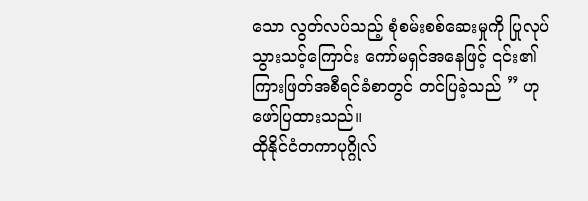သော လွတ်လပ်သည့် စုံစမ်းစစ်ဆေးမှုကို ပြုလုပ်သွားသင့်ကြောင်း ကော်မရှင်အနေဖြင့် ၎င်း၏ ကြားဖြတ်အစီရင်ခံစာတွင် တင်ပြခဲ့သည် ” ဟု ဖော်ပြထားသည်။
ထိုနိုင်ငံတကာပုဂ္ဂိုလ်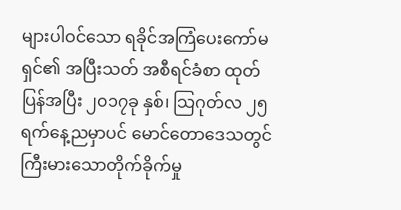များပါဝင်သော ရခိုင်အကြံပေးကော်မရှင်၏ အပြီးသတ် အစီရင်ခံစာ ထုတ်ပြန်အပြီး ၂၀၁၇ခု နှစ်၊ သြဂုတ်လ ၂၅ရက်နေ့ညမှာပင် မောင်တောဒေသတွင် ကြီးမားသောတိုက်ခိုက်မှု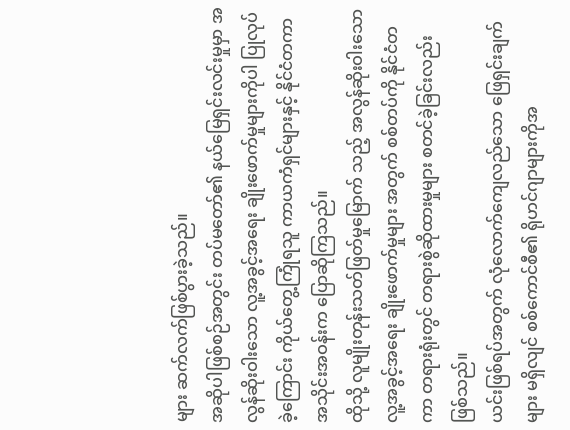များ ဆက်လက်ဖြစ်ပွားခဲ့သည်။
အဆိုပါဖြစ်စဉ်အတွင်း တပ်မတော်၏ နယ်မြေရှင်းလင်းမှုမှာ အလွန်ဆိုးဝါးသော လူ့အခွင့်အရေး ချိုးဖောက်မှုများကိုပါ ပြုလုပ်ခဲ့ကြောင်း ကိုယ်တွေ့ကြုံရသူ ကာယကံရှင်များနှင့် နိုင်ငံတကာအသိုင်းအဝန်းက ပြောဆိုကြသည်။
ထိုသို့ လူမျိုးတုန်းသတ်ဖြတ်မှုမြောက် သည့် အလွန်ဆိုးဝါးသောလူ့အခွင့်အရေး ချိုးဖောက်မှုများ အတွက် စစ်တပ်ကို နိုင်ငံတကာ တရားရုံးတွင် တရားစွဲဆိုထားမှုများ စတင်ခဲ့ခြင်းလည်း ဖြစ်သည်။
ယင်းဖြစ်ရပ်အတွက် လုံလောက်ကျေလည်သော ဖြေရှင်းချက်များ မရှိလျင် စစ်ကောင်စီ၏ ရိုဟင်ဂျာများကိုအ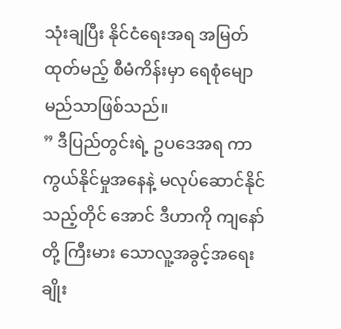သုံးချပြီး နိုင်ငံရေးအရ အမြတ်ထုတ်မည့် စီမံကိန်းမှာ ရေစုံမျောမည်သာဖြစ်သည်။
” ဒီပြည်တွင်းရဲ့ ဥပဒေအရ ကာကွယ်နိုင်မှုအနေနဲ့ မလုပ်ဆောင်နိုင်သည့်တိုင် အောင် ဒီဟာကို ကျနော်တို့ ကြီးမား သောလူ့အခွင့်အရေးချိုး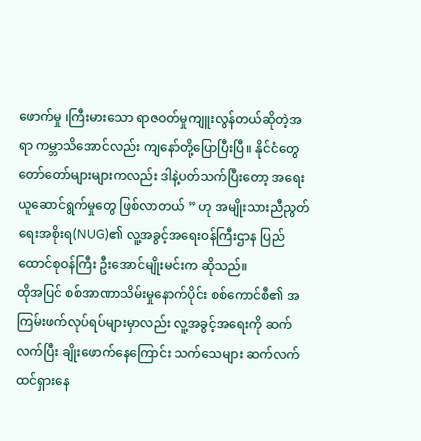ဖောက်မှု ၊ကြီးမားသော ရာဇဝတ်မှုကျူးလွန်တယ်ဆိုတဲ့အရာ ကမ္ဘာသိအောင်လည်း ကျနော်တို့ပြောပြီးပြီ။ နိုင်ငံတွေတော်တော်များများကလည်း ဒါနဲ့ပတ်သက်ပြီးတော့ အရေးယူဆောင်ရွက်မှုတွေ ဖြစ်လာတယ် ” ဟု အမျိုးသားညီညွတ်ရေးအစိုးရ(NUG)၏ လူ့အခွင့်အရေးဝန်ကြီးဌာန ပြည်ထောင်စုဝန်ကြီး ဦးအောင်မျိုးမင်းက ဆိုသည်။
ထိုအပြင် စစ်အာဏာသိမ်းမှုနောက်ပိုင်း စစ်ကောင်စီ၏ အကြမ်းဖက်လုပ်ရပ်များမှာလည်း လူ့အခွင့်အရေးကို ဆက်လက်ပြီး ချိုးဖောက်နေကြောင်း သက်သေများ ဆက်လက်ထင်ရှားနေ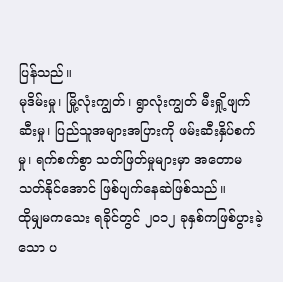ပြန်သည်။
မုဒိမ်းမှု၊ မြို့လုံးကျွတ်၊ ရွာလုံးကျွတ် မီးရှို့ဖျက်ဆီးမှု၊ ပြည်သူအများအပြားကို ဖမ်းဆီးနှိပ်စက်မှု၊ ရက်စက်စွာ သတ်ဖြတ်မှုများမှာ အတောမသတ်နိုင်အောင် ဖြစ်ပျက်နေဆဲဖြစ်သည်။
ထိုမျှမကသေး ရခိုင်တွင် ၂၀၁၂ ခုနှစ်ကဖြစ်ပွားခဲ့သော ပ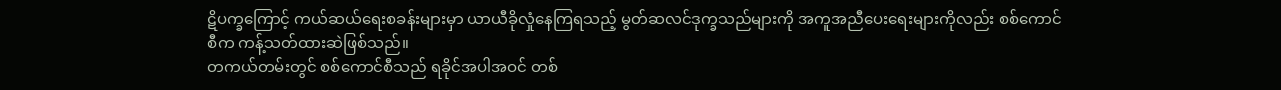ဋိပက္ခကြောင့် ကယ်ဆယ်ရေးစခန်းများမှာ ယာယီခိုလှုံနေကြရသည့် မွတ်ဆလင်ဒုက္ခသည်များကို အကူအညီပေးရေးများကိုလည်း စစ်ကောင်စီက ကန့်သတ်ထားဆဲဖြစ်သည်။
တကယ်တမ်းတွင် စစ်ကောင်စီသည် ရခိုင်အပါအဝင် တစ်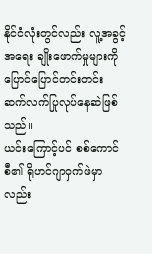နိုင်ငံလုံးတွင်လည်း လူ့အခွင့်အရေး ချိုးဖောက်မှုများကို ပြောင်ပြောင်တင်းတင်း ဆက်လက်ပြုလုပ်နေဆဲဖြစ်သည်။
ယင်းကြောင့်ပင် စစ်ကောင်စီ၏ ရိုဟင်ဂျာဝှက်ဖဲမှာလည်း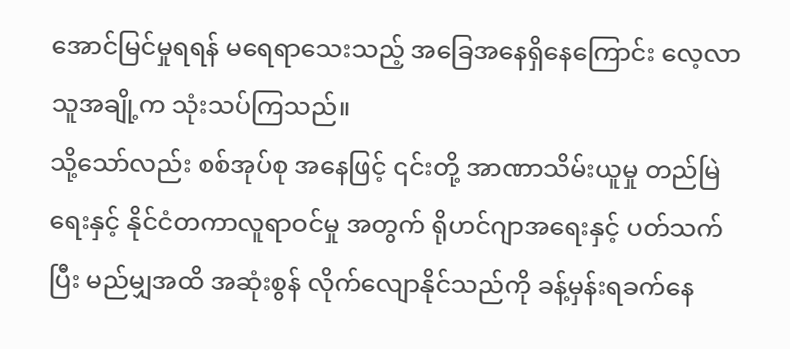အောင်မြင်မှုရရန် မရေရာသေးသည့် အခြေအနေရှိနေကြောင်း လေ့လာသူအချို့က သုံးသပ်ကြသည်။
သို့သော်လည်း စစ်အုပ်စု အနေဖြင့် ၎င်းတို့ အာဏာသိမ်းယူမှု တည်မြဲရေးနှင့် နိုင်ငံတကာလူရာဝင်မှု အတွက် ရိုဟင်ဂျာအရေးနှင့် ပတ်သက်ပြီး မည်မျှအထိ အဆုံးစွန် လိုက်လျောနိုင်သည်ကို ခန့်မှန်းရခက်နေ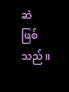ဆဲ ဖြစ်သည်။